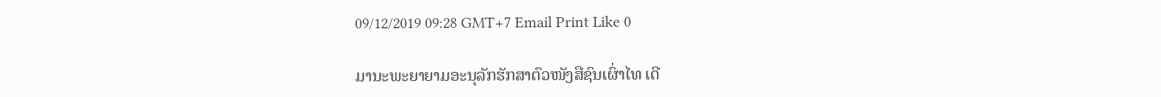09/12/2019 09:28 GMT+7 Email Print Like 0

ມານະພະຍາຍາມອະນຸລັກຮັກສາຕົວໜັງສືຊົນເຜົ່າໄທ ເດີ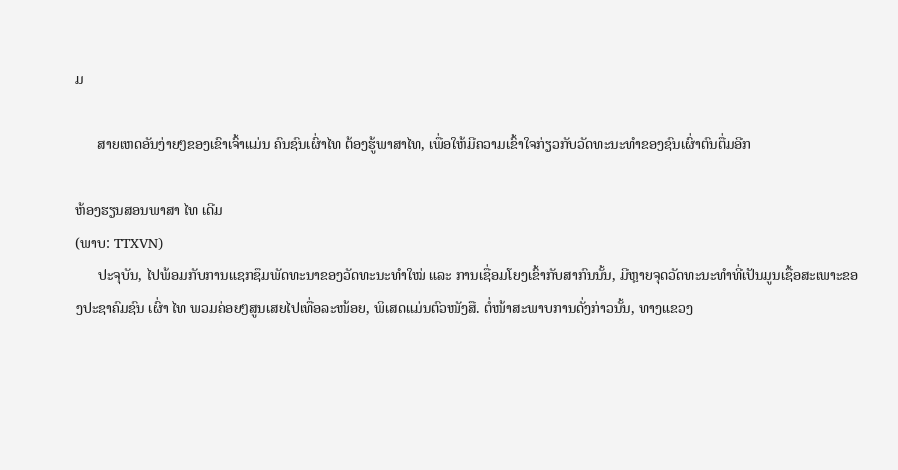ມ

      ສາຍເຫດອັນງ່າຍໆຂອງເຂົາເຈົ້າແມ່ນ ຄົນຊົນເຜົ່າໄທ ຕ້ອງຮູ້ພາສາໄທ, ເພື່ອໃຫ້ມີຄວາມເຂົ້າໃຈກ່ຽວກັບວັດທະນະທຳຂອງຊົນເຜົ່າຕົນຕື່ມອີກ

ຫ້ອງຮຽນສອນພາສາ ໄທ ເດີມ
(ພາບ: TTXVN)
      ປະຈຸບັນ, ໄປພ້ອມກັບການແຊກຊຶມພັດທະນາຂອງວັດທະນະທຳໃໝ່ ແລະ ການເຊື່ອມໂຍງເຂົ້າກັບສາກົນນັ້ນ, ມີຫຼາຍຈຸດວັດທະນະທຳທີ່ເປັນມູນເຊື້ອສະເພາະຂອງປະຊາຄົມຊົນ ເຜົ່າ ໄທ ພວມຄ່ອຍໆສູນເສຍໄປເທື່ອລະໜ້ອຍ, ພິເສດແມ່ນຕົວໜັງສື. ຕໍ່ໜ້າສະພາບການດັ່ງກ່າວນັ້ນ, ທາງແຂວງ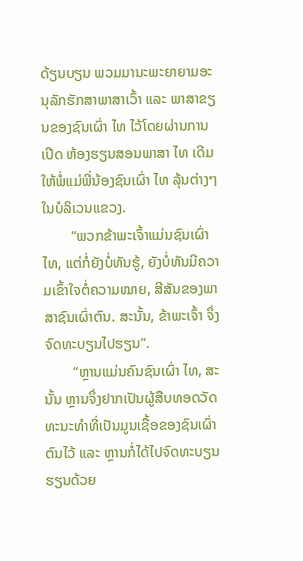ດ້ຽນບຽນ ພວມມານະພະຍາຍາມອະນຸລັກຮັກສາພາສາເວົ້າ ແລະ ພາສາຂຽນຂອງຊົນເຜົ່າ ໄທ ໄວ້ໂດຍຜ່ານການເປີດ ຫ້ອງຮຽນສອນພາສາ ໄທ ເດີມໃຫ້ພໍ່ແມ່ພີ່ນ້ອງຊົນເຜົ່າ ໄທ ລຸ້ນຕ່າງໆໃນບໍລິເວນແຂວງ.
        “ພວກຂ້າພະເຈົ້າແມ່ນຊົນເຜົ່າ ໄທ, ແຕ່ກໍ່ຍັງບໍ່ທັນຮູ້, ຍັງບໍ່ທັນມີຄວາມເຂົ້າໃຈຕໍ່ຄວາມໝາຍ, ສີສັນຂອງພາສາຊົນເຜົ່າຕົນ. ສະນັ້ນ, ຂ້າພະເຈົ້າ ຈຶ່ງຈົດທະບຽນໄປຮຽນ”.
        “ຫຼານແມ່ນຄົນຊົນເຜົ່າ ໄທ, ສະນັ້ນ ຫຼານຈຶ່ງຢາກເປັນຜູ້ສືບທອດວັດທະນະທຳທີ່ເປັນມູນເຊື້ອຂອງຊົນເຜົ່າຕົນໄວ້ ແລະ ຫຼານກໍ່ໄດ້ໄປຈົດທະບຽນຮຽນດ້ວຍ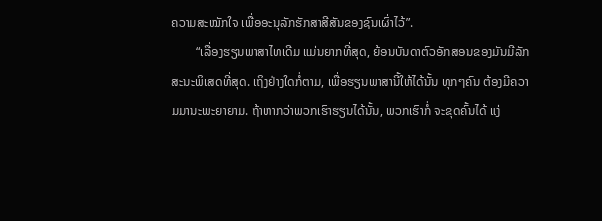ຄວາມສະໝັກໃຈ ເພື່ອອະນຸລັກຮັກສາສີສັນຂອງຊົນເຜົ່າໄວ້”.
        “ເລື່ອງຮຽນພາສາໄທເດີມ ແມ່ນຍາກທີ່ສຸດ, ຍ້ອນບັນດາຕົວອັກສອນຂອງມັນມີລັກສະນະພິເສດທີ່ສຸດ. ເຖິງຢ່າງໃດກໍ່ຕາມ, ເພື່ອຮຽນພາສານີ້ໃຫ້ໄດ້ນັ້ນ ທຸກໆຄົນ ຕ້ອງມີຄວາມມານະພະຍາຍາມ. ຖ້າຫາກວ່າພວກເຮົາຮຽນໄດ້ນັ້ນ, ພວກເຮົາກໍ່ ຈະຂຸດຄົ້ນໄດ້ ແງ່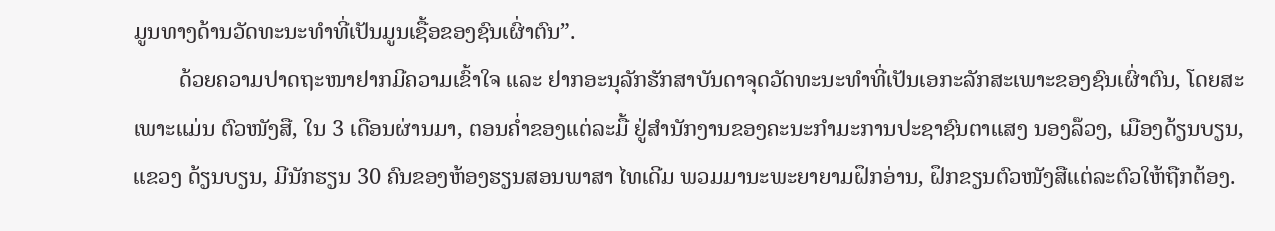ມູນທາງດ້ານວັດທະນະທຳທີ່ເປັນມູນເຊື້ອຂອງຊົນເຜົ່າຕົນ”.
        ດ້ວຍຄວາມປາດຖະໜາຢາກມີຄວາມເຂົ້າໃຈ ແລະ ຢາກອະນຸລັກຮັກສາບັນດາຈຸດວັດທະນະທຳທີ່ເປັນເອກະລັກສະເພາະຂອງຊົນເຜົ່າຕົນ, ໂດຍສະເພາະແມ່ນ ຕົວໜັງສື, ໃນ 3 ເດືອນຜ່ານມາ, ຕອນຄ່ຳຂອງແຕ່ລະມື້ ຢູ່ສຳນັກງານຂອງຄະນະກຳມະການປະຊາຊົນຕາແສງ ນອງລ໊ວງ, ເມືອງດ້ຽນບຽນ, ແຂວງ ດ້ຽນບຽນ, ມີນັກຮຽນ 30 ຄົນຂອງຫ້ອງຮຽນສອນພາສາ ໄທເດີມ ພວມມານະພະຍາຍາມຝຶກອ່ານ, ຝຶກຂຽນຕົວໜັງສືແຕ່ລະຕົວໃຫ້ຖືກຕ້ອງ.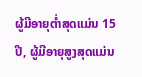ຜູ້ມີອາຍຸຕ່ຳສຸດແມ່ນ 15 ປີ, ຜູ້ມີອາຍຸສູງສຸດແມ່ນ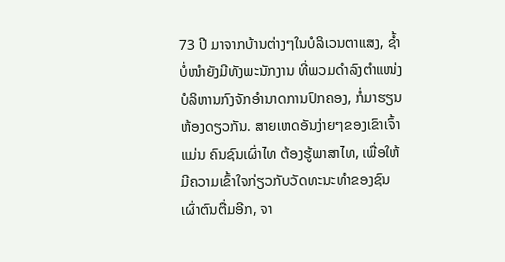73 ປີ ມາຈາກບ້ານຕ່າງໆໃນບໍລິເວນຕາແສງ, ຊ້ຳບໍ່ໜຳຍັງມີທັງພະນັກງານ ທີ່ພວມດຳລົງຕຳແໜ່ງບໍລິຫານກົງຈັກອຳນາດການປົກຄອງ, ກໍ່ມາຮຽນຫ້ອງດຽວກັນ. ສາຍເຫດອັນງ່າຍໆຂອງເຂົາເຈົ້າແມ່ນ ຄົນຊົນເຜົ່າໄທ ຕ້ອງຮູ້ພາສາໄທ, ເພື່ອໃຫ້ມີຄວາມເຂົ້າໃຈກ່ຽວກັບວັດທະນະທຳຂອງຊົນເຜົ່າຕົນຕື່ມອີກ, ຈາ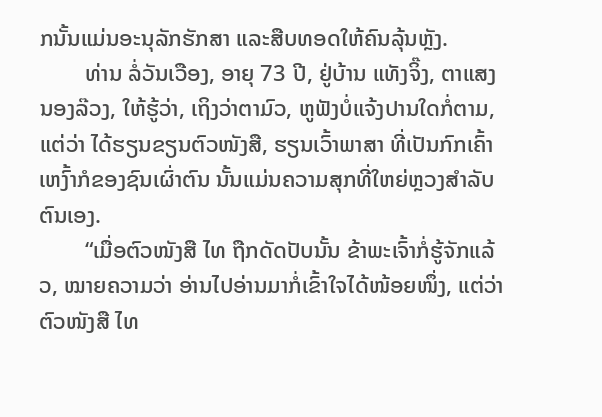ກນັ້ນແມ່ນອະນຸລັກຮັກສາ ແລະສືບທອດໃຫ້ຄົນລຸ້ນຫຼັງ.
        ທ່ານ ລໍ່ວັນເວືອງ, ອາຍຸ 73 ປີ, ຢູ່ບ້ານ ແທັງຈິ໊ງ, ຕາແສງ ນອງລ໊ວງ, ໃຫ້ຮູ້ວ່າ, ເຖິງວ່າຕາມົວ, ຫູຟັງບໍ່ແຈ້ງປານໃດກໍ່ຕາມ, ແຕ່ວ່າ ໄດ້ຮຽນຂຽນຕົວໜັງສື, ຮຽນເວົ້າພາສາ ທີ່ເປັນກົກເຄົ້າເຫງົ້າກໍຂອງຊົນເຜົ່າຕົນ ນັ້ນແມ່ນຄວາມສຸກທີ່ໃຫຍ່ຫຼວງສຳລັບຕົນເອງ.
        “ເມື່ອຕົວໜັງສື ໄທ ຖືກດັດປັບນັ້ນ ຂ້າພະເຈົ້າກໍ່ຮູ້ຈັກແລ້ວ, ໝາຍຄວາມວ່າ ອ່ານໄປອ່ານມາກໍ່ເຂົ້າໃຈໄດ້ໜ້ອຍໜຶ່ງ, ແຕ່ວ່າຕົວໜັງສື ໄທ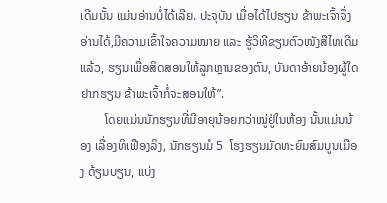ເດີມນັ້ນ ແມ່ນອ່ານບໍ່ໄດ້ເລີຍ. ປະຈຸບັນ ເມື່ອໄດ້ໄປຮຽນ ຂ້າພະເຈົ້າຈຶ່ງອ່ານໄດ້,ມີຄວາມເຂົ້າໃຈຄວາມໝາຍ ແລະ ຮູ້ວິທີຂຽນຕົວໜັງສືໄທເດີມແລ້ວ, ຮຽນເພື່ອສິດສອນໃຫ້ລູກຫຼານຂອງຕົນ, ບັນດາອ້າຍນ້ອງຜູ້ໃດຢາກຮຽນ ຂ້າພະເຈົ້າກໍ່ຈະສອນໃຫ້”.
        ໂດຍແມ່ນນັກຮຽນທີ່ມີອາຍຸນ້ອຍກວ່າໝູ່ຢູ່ໃນຫ້ອງ ນັ້ນແມ່ນນ້ອງ ເລື່ອງທິເຟືອງລິງ, ນັກຮຽນມໍ 5  ໂຮງຮຽນມັດທະຍົມສົມບູນເມືອງ ດ້ຽນບຽນ, ແບ່ງ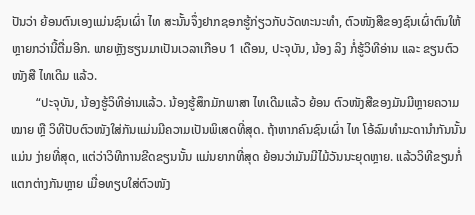ປັນວ່າ ຍ້ອນຕົນເອງແມ່ນຊົນເຜົ່າ ໄທ ສະນັ້ນຈຶ່ງຢາກຊອກຮູ້ກ່ຽວກັບວັດທະນະທຳ, ຕົວໜັງສືຂອງຊົນເຜົ່າຕົນໃຫ້ຫຼາຍກວ່ານີ້ຕື່ມອີກ. ພາຍຫຼັງຮຽນມາເປັນເວລາເກືອບ 1 ເດືອນ, ປະຈຸບັນ, ນ້ອງ ລິງ ກໍ່ຮູ້ວິທີອ່ານ ແລະ ຂຽນຕົວໜັງສື ໄທເດີມ ແລ້ວ.
        “ປະຈຸບັນ, ນ້ອງຮູ້ວິທີອ່ານແລ້ວ. ນ້ອງຮູ້ສຶກມັກພາສາ ໄທເດີມແລ້ວ ຍ້ອນ ຕົວໜັງສືຂອງມັນມີຫຼາຍຄວາມໝາຍ ຫຼື ວິທີປັບຕົວໜັງໃສ່ກັນແມ່ນມີຄວາມເປັນພິເສດທີ່ສຸດ. ຖ້າຫາກຄົນຊົນເຜົ່າ ໄທ ໂອ້ລົມທຳມະດານຳກັນນັ້ນແມ່ນ ງ່າຍທີ່ສຸດ, ແຕ່ວ່າວິທີການຂີດຂຽນນັ້ນ ແມ່ນຍາກທີ່ສຸດ ຍ້ອນວ່າມັນມີໄມ້ວັນນະຍຸດຫຼາຍ. ແລ້ວວິທີຂຽນກໍ່ແຕກຕ່າງກັນຫຼາຍ ເມື່ອທຽບໃສ່ຕົວໜັງ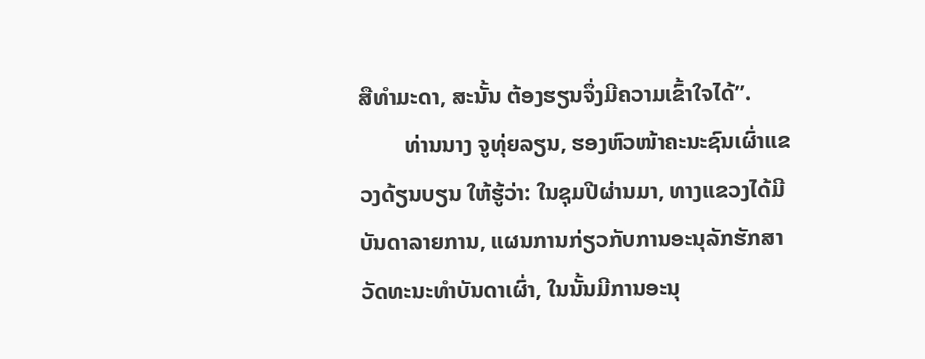ສືທຳມະດາ, ສະນັ້ນ ຕ້ອງຮຽນຈຶ່ງມີຄວາມເຂົ້າໃຈໄດ້”.
        ທ່ານນາງ ຈູທຸ່ຍລຽນ, ຮອງຫົວໜ້າຄະນະຊົນເຜົ່າແຂວງດ້ຽນບຽນ ໃຫ້ຮູ້ວ່າ: ໃນຊຸມປີຜ່ານມາ, ທາງແຂວງໄດ້ມີບັນດາລາຍການ, ແຜນການກ່ຽວກັບການອະນຸລັກຮັກສາວັດທະນະທຳບັນດາເຜົ່າ, ໃນນັ້ນມີການອະນຸ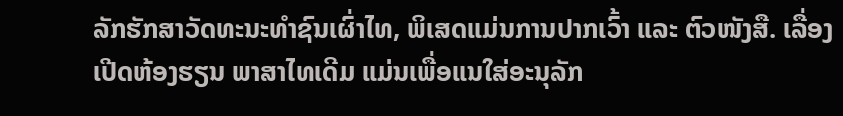ລັກຮັກສາວັດທະນະທຳຊົນເຜົ່າໄທ, ພິເສດແມ່ນການປາກເວົ້າ ແລະ ຕົວໜັງສື. ເລື່ອງເປີດຫ້ອງຮຽນ ພາສາໄທເດີມ ແມ່ນເພື່ອແນໃສ່ອະນຸລັກ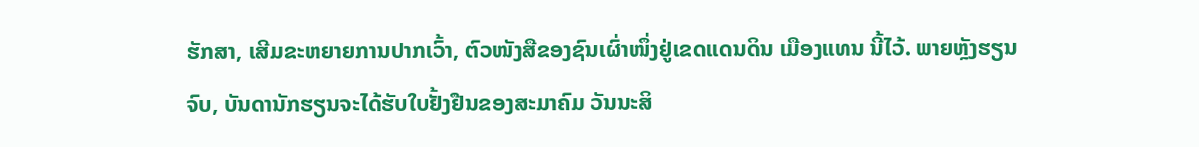ຮັກສາ, ເສີມຂະຫຍາຍການປາກເວົ້າ, ຕົວໜັງສືຂອງຊົນເຜົ່າໜຶ່ງຢູ່ເຂດແດນດິນ ເມືອງແທນ ນີ້ໄວ້. ພາຍຫຼັງຮຽນຈົບ, ບັນດານັກຮຽນຈະໄດ້ຮັບໃບຢັ້ງຢືນຂອງສະມາຄົມ ວັນນະສິ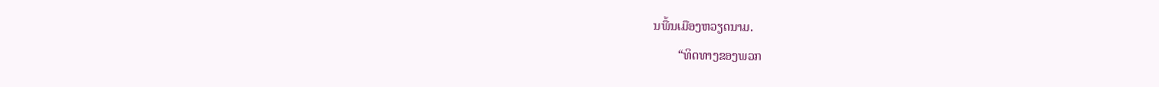ນພື້ນເມືອງຫວຽດນາມ.
        “ທິດທາງຂອງພວກ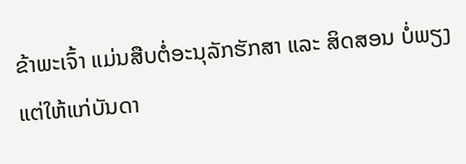ຂ້າພະເຈົ້າ ແມ່ນສືບຕໍ່ອະນຸລັກຮັກສາ ແລະ ສິດສອນ ບໍ່ພຽງແຕ່ໃຫ້ແກ່ບັນດາ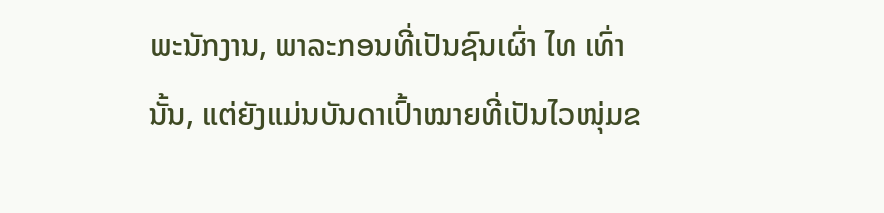ພະນັກງານ, ພາລະກອນທີ່ເປັນຊົນເຜົ່າ ໄທ ເທົ່ານັ້ນ, ແຕ່ຍັງແມ່ນບັນດາເປົ້າໝາຍທີ່ເປັນໄວໜຸ່ມຂ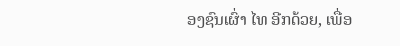ອງຊົນເຜົ່າ ໄທ ອີກດ້ວຍ, ເພື່ອ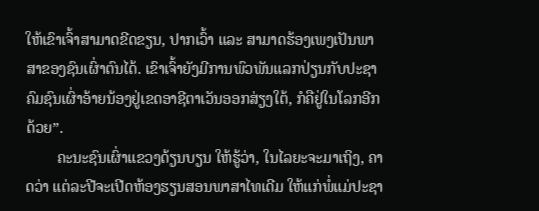ໃຫ້ເຂົາເຈົ້າສາມາດຂີດຂຽນ, ປາກເວົ້າ ແລະ ສາມາດຮ້ອງເພງເປັນພາສາຂອງຊົນເຜົ່າຕົນໄດ້. ເຂົາເຈົ້າຍັງມີການພົວພັນແລກປ່ຽນກັບປະຊາຄົມຊົນເຜົ່າອ້າຍນ້ອງຢູ່ເຂດອາຊີຕາເວັນອອກສ່ຽງໃຕ້, ກໍຄືຢູ່ໃນໂລກອີກດ້ວຍ”.
        ຄະນະຊົນເຜົ່າແຂວງດ້ຽນບຽນ ໃຫ້ຮູ້ວ່າ, ໃນໄລຍະຈະມາເຖິງ, ຄາດວ່າ ແຕ່ລະປີຈະເປີດຫ້ອງຮຽນສອນພາສາໄທເດີມ ໃຫ້ແກ່ພໍ່ແມ່ປະຊາ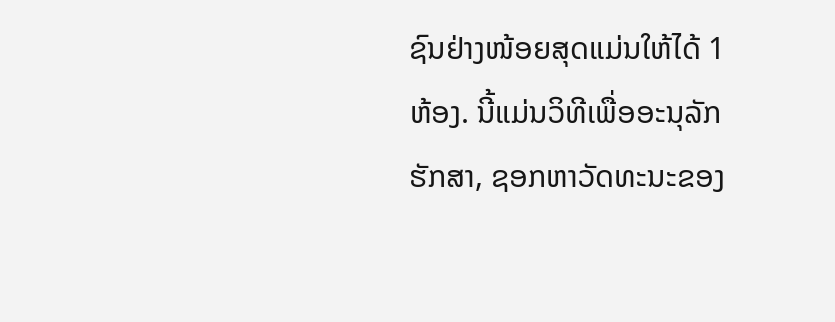ຊົນຢ່າງໜ້ອຍສຸດແມ່ນໃຫ້ໄດ້ 1 ຫ້ອງ. ນີ້ແມ່ນວິທີເພື່ອອະນຸລັກຮັກສາ, ຊອກຫາວັດທະນະຂອງ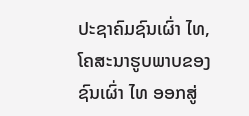ປະຊາຄົມຊົນເຜົ່າ ໄທ, ໂຄສະນາຮູບພາບຂອງຊົນເຜົ່າ ໄທ ອອກສູ່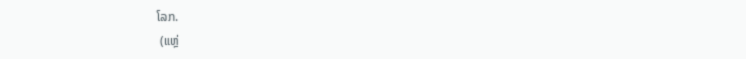ໂລກ.
 (ແຫຼ່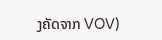ງຄັດຈາກ VOV)